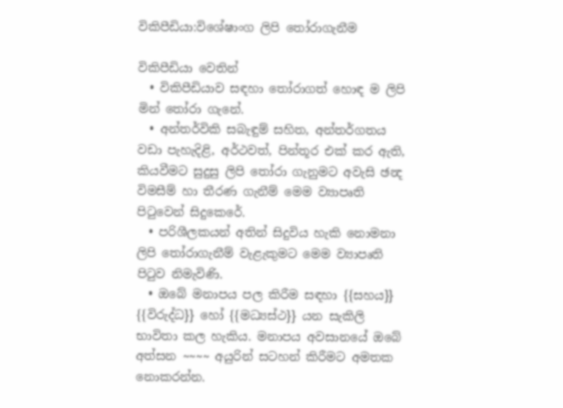විකිපීඩියා:විශේෂාංග ලිපි තෝරාගැනීම

විකිපීඩියා වෙතින්
  • විකිපීඩියාව සඳහා තෝරාගත් හොඳ ම ලිපි මින් තෝරා ගැනේ.
  • අන්තර්විකි සබැඳුම් සහිත, අන්තර්ගතය වඩා පැහැදිළි, අර්ථවත්, පින්තූර එක් කර ඇති, කියවීමට සුදුසු ලිපි තෝරා ගැනුමට අවැසි ඡන්‍ද විමසීම් හා තීරණ ගැනීම් මෙම ව්‍යාපෘති පිටුවෙන් සිදුකෙරේ.
  • පරිශීලකයන් අතින් සිදුවිය හැකි නොමනා ලිපි තෝරාගැනීම් වැළැකුමට මෙම ව්‍යාපෘති පිටුව නිමැවිණි.
  • ඔබේ මනාපය පල කිරීම සඳහා {{සහය}} {{විරුද්ධ}} හෝ {{මධ්‍යස්ථ}} යන සැකිලි භාවිතා කල හැකිය. මනාපය අවසානයේ ඔබේ අත්සන ~~~~ අයුරින් සටහන් කිරීමට අමතක නොකරන්න.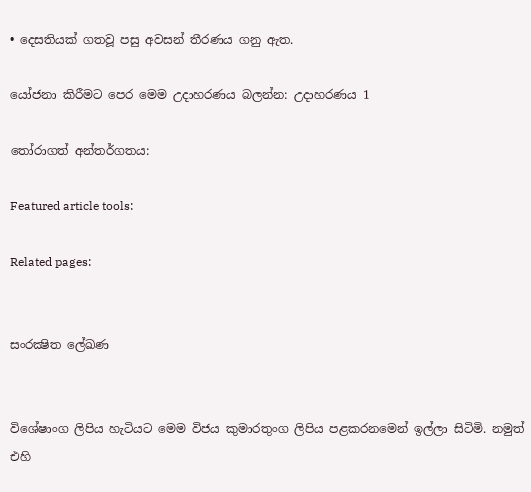• දෙසතියක් ගතවූ පසු අවසන් තීරණය ගනු ඇත.

යෝජනා කිරීමට පෙර මෙම උදාහරණය බලන්න: උදාහරණය 1

තෝරාගත් අන්තර්ගතය:

Featured article tools:

Related pages:


සංරක්‍ෂිත ලේඛණ


විශේෂාංග ලිපිය හැටියට මෙම විජය කුමාරතුංග ලිපිය පළකරනමෙන් ඉල්ලා සිටිමි. නමුත් එහි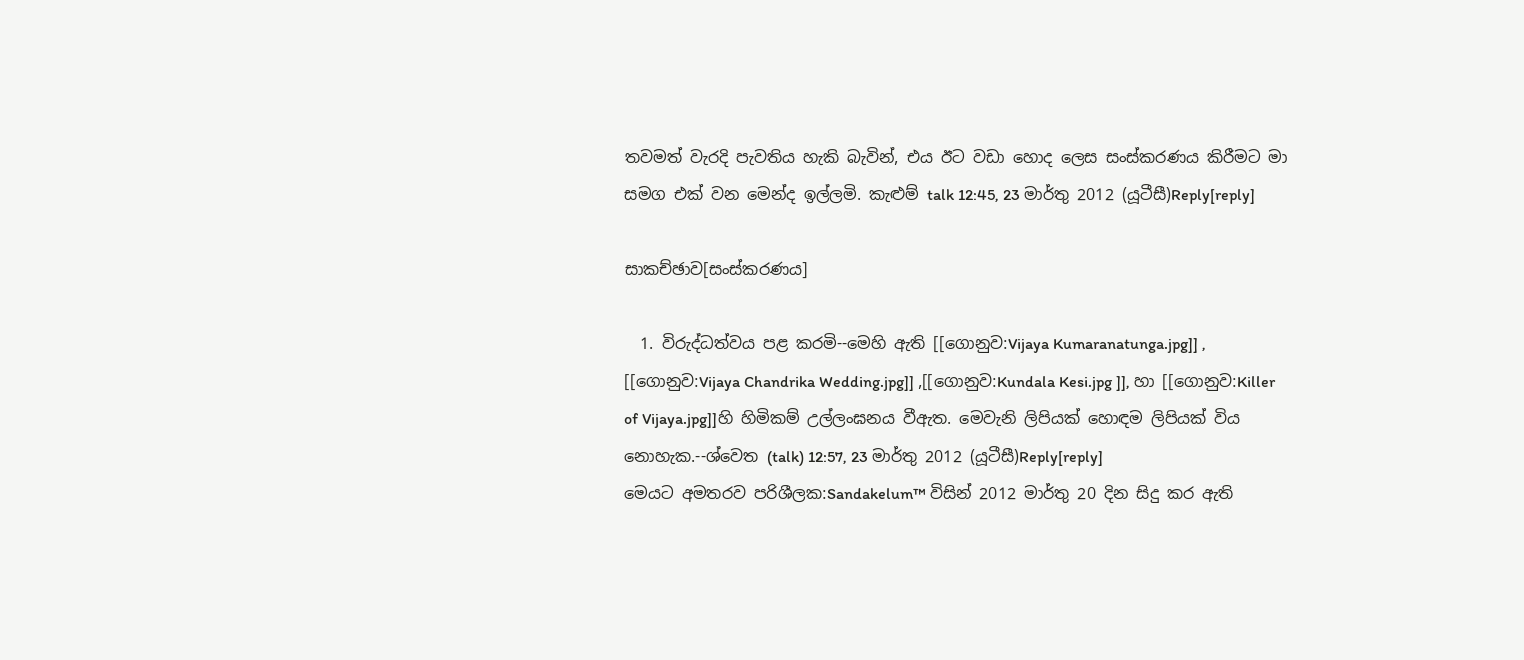තවමත් වැරදි පැවතිය හැකි බැවින්, එය ඊට වඩා හොද ලෙස සංස්කරණය කිරීමට මා සමග එක් වන මෙන්ද ඉල්ලමි. කැළුම් talk 12:45, 23 මාර්තු 2012 (යූටීසී)Reply[reply]

සාකච්ඡාව[සංස්කරණය]

  1. විරුද්ධත්වය පළ කරමි--මෙහි ඇති [[ගොනුව:Vijaya Kumaranatunga.jpg]] , [[ගොනුව:Vijaya Chandrika Wedding.jpg]] ,[[ගොනුව:Kundala Kesi.jpg ]], හා [[ගොනුව:Killer of Vijaya.jpg]]හි හිමිකම් උල්ලංඝනය වීඇත. මෙවැනි ලිපියක් හොඳම ලිපියක් විය නොහැක.--ශ්වෙත (talk) 12:57, 23 මාර්තු 2012 (යූටීසී)Reply[reply]
මෙයට අමතරව පරිශීලක:Sandakelum™ විසින් 2012 මාර්තු 20 දින සිදු කර ඇති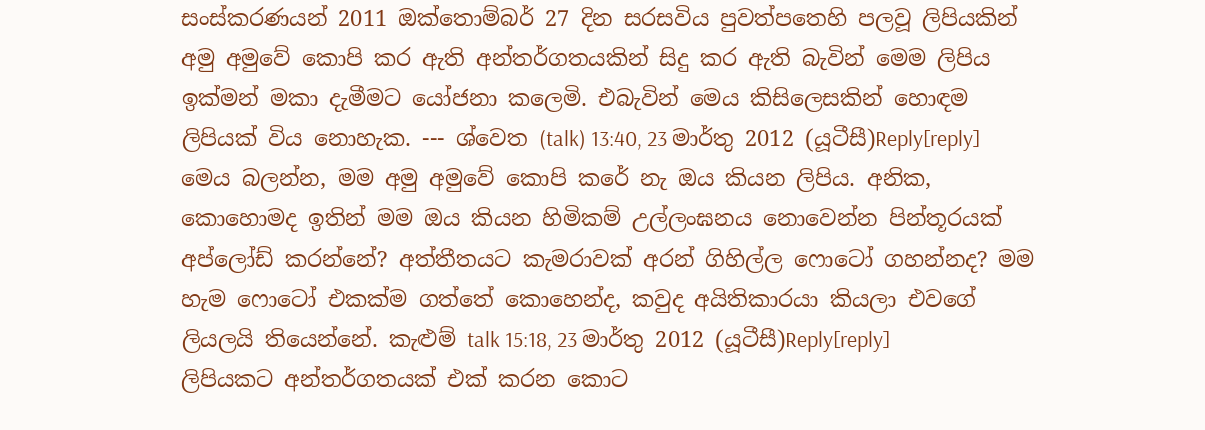සංස්කරණයන් 2011 ඔක්තොම්බර් 27 දින සරසවිය පුවත්පතෙහි පලවූ ලිපියකින් අමු අමුවේ කොපි කර ඇති අන්තර්ගතයකින් සිදු කර ඇති බැවින් මෙම ලිපිය ඉක්මන් මකා දැමීමට යෝජනා කලෙමි. එබැවින් මෙය කිසිලෙසකින් හොඳම ලිපියක් විය නොහැක. --- ශ්වෙත (talk) 13:40, 23 මාර්තු 2012 (යූටීසී)Reply[reply]
මෙය බලන්න, මම අමු අමුවේ කොපි කරේ නැ ඔය කියන ලිපිය. අනික, කොහොමද ඉතින් මම ඔය කියන හිමිකම් උල්ලංඝනය නොවෙන්න පින්තූරයක් අප්ලෝඩ් කරන්නේ? අත්තීතයට කැමරාවක් අරන් ගිහිල්ල ෆොටෝ ගහන්නද? මම හැම ෆොටෝ එකක්ම ගත්තේ කොහෙන්ද, කවුද අයිතිකාරයා කියලා එවගේ ලියලයි තියෙන්නේ. කැළුම් talk 15:18, 23 මාර්තු 2012 (යූටීසී)Reply[reply]
ලිපියකට අන්තර්ගතයක් එක් කරන කොට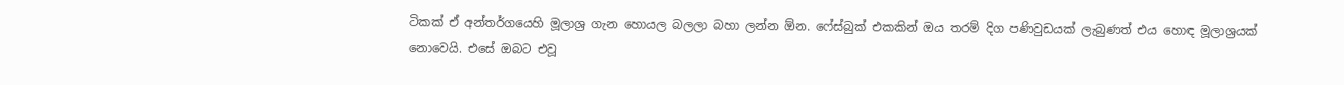ටිකක් ඒ අන්තර්ගයෙහි මූලාශ්‍ර ගැන හොයල බලලා බහා ලන්න ඕන. ෆේස්බුක් එකකින් ඔය තරම් දිග පණිවුඩයක් ලැබුණත් එය හොඳ මූලාශ්‍රයක් නොවෙයි. එසේ ඔබට එවූ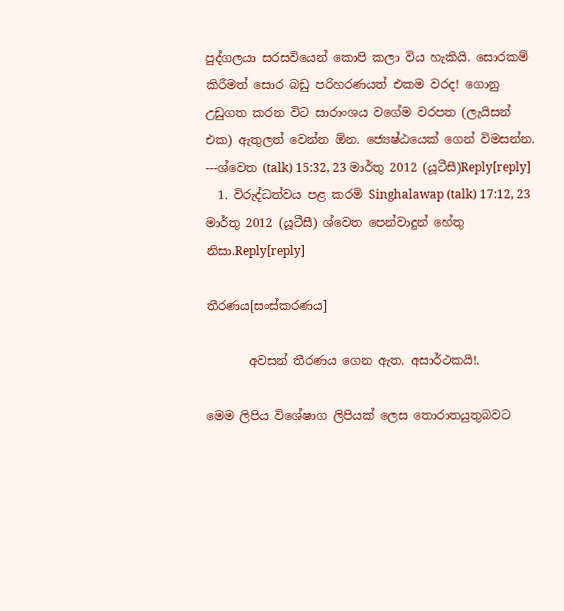පුද්ගලයා සරසවියෙන් කොපි කලා විය හැකියි. සොරකම් කිරීමත් සොර බඩු පරිහරණයත් එකම වරද! ගොනු උඩුගත කරන විට සාරාංශය වගේම වරපත (ලැයිසන් එක) ඇතුලත් වෙන්න ඕන. ජ්‍යෙෂ්ඨයෙක් ගෙන් විමසන්න. ---ශ්වෙත (talk) 15:32, 23 මාර්තු 2012 (යූටීසී)Reply[reply]
  1. විරුද්ධත්වය පළ කරමි Singhalawap (talk) 17:12, 23 මාර්තු 2012 (යූටීසී) ශ්වෙත පෙන්වාදුන් හේතු නිසා.Reply[reply]

තීරණය[සංස්කරණය]

       අවසන් තීරණය ගෙන ඇත. අසාර්ථකයි!.

මෙම ලිපිය විශේෂාග ලිපියක් ලෙස තොරාතයුතුබවට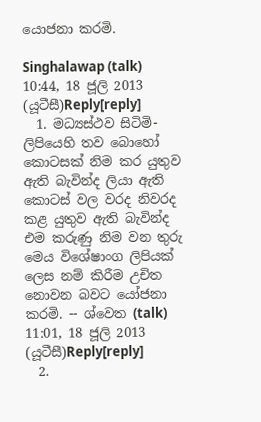යොජනා කරමි.

Singhalawap (talk) 10:44, 18 ජූලි 2013 (යූටීසී)Reply[reply]
  1. මධ්‍යස්ථව සිටිමි- ලිපියෙහි තව බොහෝ කොටසක් නිම කර යුතුව ඇති බැවින්ද ලියා ඇති කොටස් වල වරද නිවරද කළ යුතුව ඇති බැවින්ද එම කරුණු නිම වන තුරු මෙය විශේෂාංග ලිපියක් ලෙස නම් කිරීම උචිත නොවන බවට යෝජනා කරමි. -- ශ්වෙත (talk) 11:01, 18 ජූලි 2013 (යූටීසී)Reply[reply]
  2.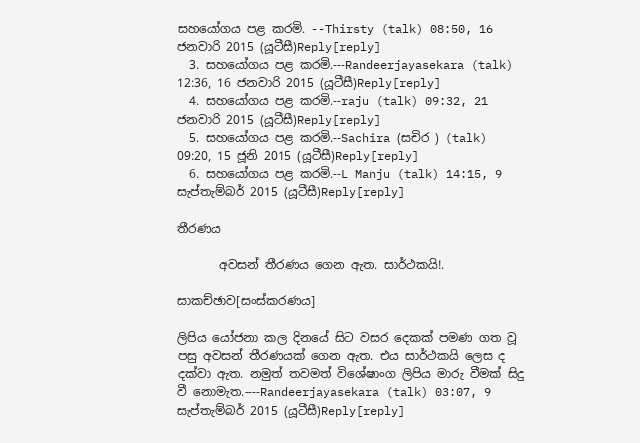සහයෝගය පළ කරමි. --Thirsty (talk) 08:50, 16 ජනවාරි 2015 (යූටීසී)Reply[reply]
  3. සහයෝගය පළ කරමි.---Randeerjayasekara (talk) 12:36, 16 ජනවාරි 2015 (යූටීසී)Reply[reply]
  4. සහයෝගය පළ කරමි.--raju (talk) 09:32, 21 ජනවාරි 2015 (යූටීසී)Reply[reply]
  5. සහයෝගය පළ කරමි.--Sachira (සචිර ) (talk) 09:20, 15 ජූනි 2015 (යූටීසී)Reply[reply]
  6. සහයෝගය පළ කරමි.--L Manju (talk) 14:15, 9 සැප්තැම්බර් 2015 (යූටීසී)Reply[reply]

තීරණය

       අවසන් තීරණය ගෙන ඇත. සාර්ථකයි!.

සාකච්ඡාව[සංස්කරණය]

ලිපිය යෝජනා කල දිනයේ සිට වසර දෙකක් පමණ ගත වූ පසු අවසන් තීරණයක් ගෙන ඇත. එය සාර්ථකයි ලෙස ද දක්වා ඇත. නමුත් තවමත් විශේෂාංග ලිපිය මාරු වීමක් සිදු වී නොමැත.----Randeerjayasekara (talk) 03:07, 9 සැප්තැම්බර් 2015 (යූටීසී)Reply[reply]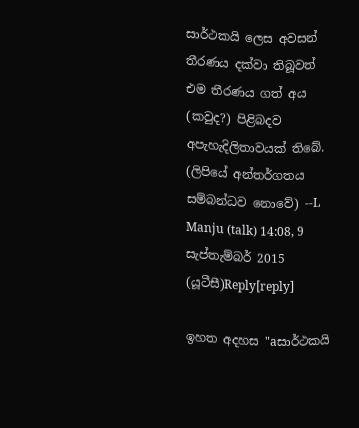සාර්ථකයි ලෙස අවසන් තීරණය දක්වා තිබූවත් එම තීරණය ගත් අය (කවුද?) පිළිබදව අපැහැදිලිතාවයක් තිබේ. (ලිපියේ අන්තර්ගතය සම්බන්ධව නොවේ) --L Manju (talk) 14:08, 9 සැප්තැම්බර් 2015 (යූටීසී)Reply[reply]

ඉහත අදහස "aසාර්ථකයි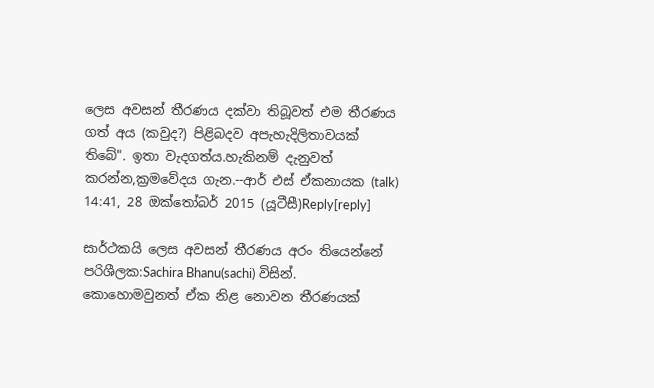ලෙස අවසන් තීරණය දක්වා තිබූවත් එම තීරණය ගත් අය (කවුද?) පිළිබදව අපැහැදිලිතාවයක් තිබේ". ඉතා වැදගත්ය.හැකිනම් දැනුවත් කරන්න,ක්‍රමවේදය ගැන.--ආර් එස් ඒකනායක (talk) 14:41, 28 ඔක්තෝබර් 2015 (යූටීසී)Reply[reply]

සාර්ථකයි ලෙස අවසන් තීරණය අරං තියෙන්නේ පරිශීලක:Sachira Bhanu(sachi) විසින්. කොහොමවුනත් ඒක නිළ නොවන තීරණයක්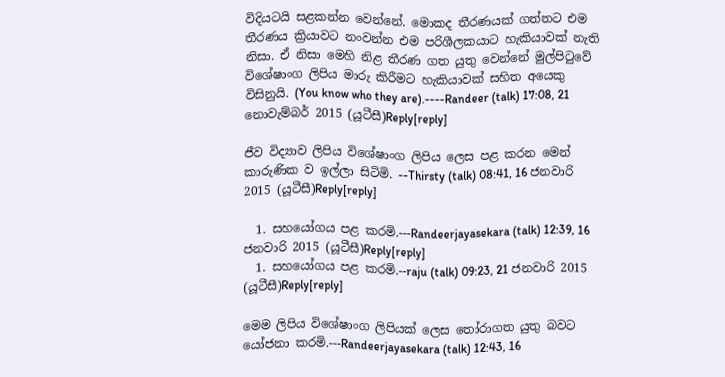විදියටයි සළකන්න වෙන්නේ. මොකද තීරණයක් ගත්තට එම තීරණය ක්‍රියාවට නංවන්න එම පරිශීලකයාට හැකියාවක් නැති නිසා. ඒ නිසා මෙහි නිළ තීරණ ගත යුතු වෙන්නේ මුල්පිටුවේ විශේෂාංග ලිපිය මාරු කිරීමට හැකියාවක් සහිත අයෙකු විසිනුයි. (You know who they are).----Randeer (talk) 17:08, 21 නොවැම්බර් 2015 (යූටීසී)Reply[reply]

ජීව විද්‍යාව ලිපිය විශේෂාංග ලිපිය ලෙස පළ කරන මෙන් කාරුණික ව ඉල්ලා සිටිමි. --Thirsty (talk) 08:41, 16 ජනවාරි 2015 (යූටීසී)Reply[reply]

  1. සහයෝගය පළ කරමි.---Randeerjayasekara (talk) 12:39, 16 ජනවාරි 2015 (යූටීසී)Reply[reply]
  1. සහයෝගය පළ කරමි.--raju (talk) 09:23, 21 ජනවාරි 2015 (යූටීසී)Reply[reply]

මෙම ලිපිය විශේෂාංග ලිපියක් ලෙස තෝරාගත යුතු බවට යෝජනා කරමි.---Randeerjayasekara (talk) 12:43, 16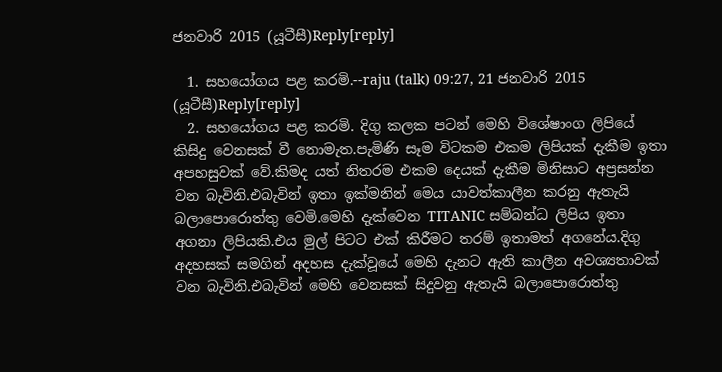ජනවාරි 2015 (යූටීසී)Reply[reply]

  1. සහයෝගය පළ කරමි.--raju (talk) 09:27, 21 ජනවාරි 2015 (යූටීසී)Reply[reply]
  2. සහයෝගය පළ කරමි. දිගු කලක පටන් මෙහි විශේෂාංග ලිපියේ කිසිදු වෙනසක් වී නොමැත.පැමිණි සෑම විටකම එකම ලිපියක් දැකීම ඉතා අපහසුවක් වේ.කිමද යත් නිතරම එකම දෙයක් දැකීම මිනිසාට අප්‍රසන්න වන බැවිනි.එබැවින් ඉතා ඉක්මනින් මෙය යාවත්කාලීන කරනු ඇතැයි බලාපොරොත්තු වෙමි.මෙහි දැක්වෙන TITANIC සම්බන්ධ ලිපිය ඉතා අගනා ලිපියකි.එය මුල් පිටට එක් කිරීමට තරම් ඉතාමත් අගනේය.දිගු අදහසක් සමගින් අදහස දැක්වූයේ මෙහි දැනට ඇති කාලීන අවශ්‍යතාවක් වන බැවිනි.එබැවින් මෙහි වෙනසක් සිදුවනු ඇතැයි බලාපොරොත්තු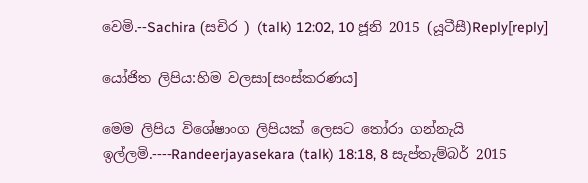වෙමි.--Sachira (සචිර ) (talk) 12:02, 10 ජූනි 2015 (යූටීසී)Reply[reply]

යෝජිත ලිපිය:හිම වලසා[සංස්කරණය]

මෙම ලිපිය විශේෂාංග ලිපියක් ලෙසට තෝරා ගන්නැයි ඉල්ලමි.----Randeerjayasekara (talk) 18:18, 8 සැප්තැම්බර් 2015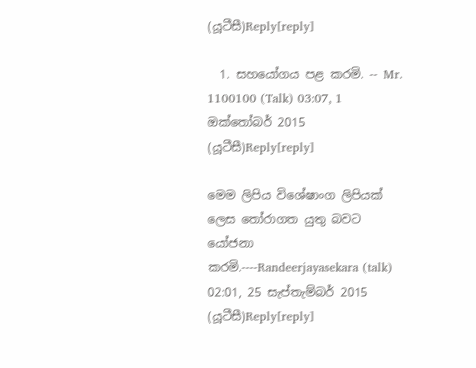(යූටීසී)Reply[reply]

  1. සහයෝගය පළ කරමි. -- Mr. 1100100 (Talk) 03:07, 1 ඔක්තෝබර් 2015 (යූටීසී)Reply[reply]

මෙම ලිපිය විශේෂාංග ලිපියක් ලෙස තෝරාගත යුතු බවට යෝජනා කරමි.----Randeerjayasekara (talk) 02:01, 25 සැප්තැම්බර් 2015 (යූටීසී)Reply[reply]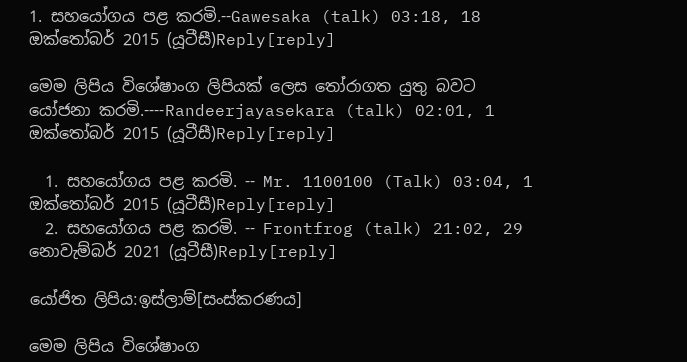1. සහයෝගය පළ කරමි.--Gawesaka (talk) 03:18, 18 ඔක්තෝබර් 2015 (යූටීසී)Reply[reply]

මෙම ලිපිය විශේෂාංග ලිපියක් ලෙස තෝරාගත යුතු බවට යෝජනා කරමි.----Randeerjayasekara (talk) 02:01, 1 ඔක්තෝබර් 2015 (යූටීසී)Reply[reply]

  1. සහයෝගය පළ කරමි. -- Mr. 1100100 (Talk) 03:04, 1 ඔක්තෝබර් 2015 (යූටීසී)Reply[reply]
  2. සහයෝගය පළ කරමි. -- Frontfrog (talk) 21:02, 29 නොවැම්බර් 2021 (යූටීසී)Reply[reply]

යෝජිත ලිපිය:ඉස්ලාම්[සංස්කරණය]

මෙම ලිපිය විශේෂාංග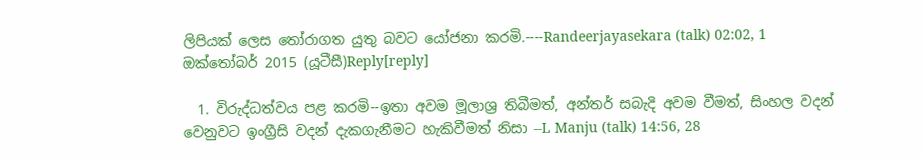ලිපියක් ලෙස තෝරාගත යුතු බවට යෝජනා කරමි.----Randeerjayasekara (talk) 02:02, 1 ඔක්තෝබර් 2015 (යූටීසී)Reply[reply]

  1. විරුද්ධත්වය පළ කරමි--ඉතා අවම මූලාශ්‍ර තිබීමත්, අන්තර් සබැදි අවම වීමත්, සිංහල වදන් වෙනුවට ඉංග්‍රීසි වදන් දැකගැනීමට හැකිවීමත් නිසා --L Manju (talk) 14:56, 28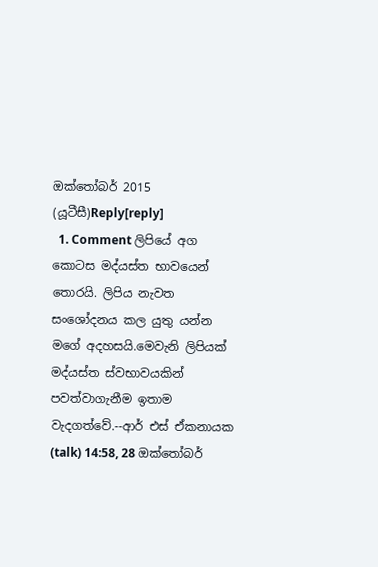ඔක්තෝබර් 2015 (යූටීසී)Reply[reply]
  1. Comment ලිපියේ අග කොටස මද්යස්ත භාවයෙන් තොරයි. ලිපිය නැවත සංශෝදනය කල යුතු යන්න මගේ අදහසයි.මෙවැනි ලිපියක් මද්යස්ත ස්වභාවයකින් පවත්වාගැනීම ඉතාම වැදගත්වේ.--ආර් එස් ඒකනායක (talk) 14:58, 28 ඔක්තෝබර්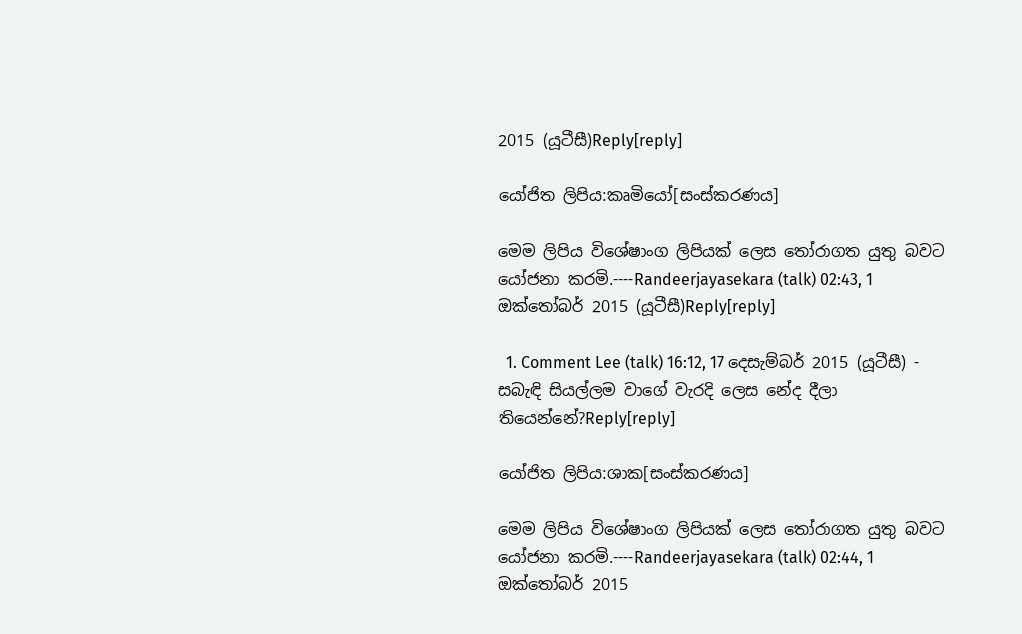2015 (යූටීසී)Reply[reply]

යෝජිත ලිපිය:කෘමියෝ[සංස්කරණය]

මෙම ලිපිය විශේෂාංග ලිපියක් ලෙස තෝරාගත යුතු බවට යෝජනා කරමි.----Randeerjayasekara (talk) 02:43, 1 ඔක්තෝබර් 2015 (යූටීසී)Reply[reply]

  1. Comment Lee (talk) 16:12, 17 දෙසැම්බර් 2015 (යූටීසී) - සබැඳි සියල්ලම වාගේ වැරදි ලෙස නේද දීලා තියෙන්නේ?Reply[reply]

යෝජිත ලිපිය:ශාක[සංස්කරණය]

මෙම ලිපිය විශේෂාංග ලිපියක් ලෙස තෝරාගත යුතු බවට යෝජනා කරමි.----Randeerjayasekara (talk) 02:44, 1 ඔක්තෝබර් 2015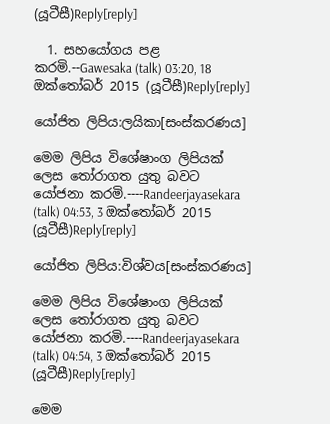(යූටීසී)Reply[reply]

  1. සහයෝගය පළ කරමි.--Gawesaka (talk) 03:20, 18 ඔක්තෝබර් 2015 (යූටීසී)Reply[reply]

යෝජිත ලිපිය:ලයිකා[සංස්කරණය]

මෙම ලිපිය විශේෂාංග ලිපියක් ලෙස තෝරාගත යුතු බවට යෝජනා කරමි.----Randeerjayasekara (talk) 04:53, 3 ඔක්තෝබර් 2015 (යූටීසී)Reply[reply]

යෝජිත ලිපිය:විශ්වය[සංස්කරණය]

මෙම ලිපිය විශේෂාංග ලිපියක් ලෙස තෝරාගත යුතු බවට යෝජනා කරමි.----Randeerjayasekara (talk) 04:54, 3 ඔක්තෝබර් 2015 (යූටීසී)Reply[reply]

මෙම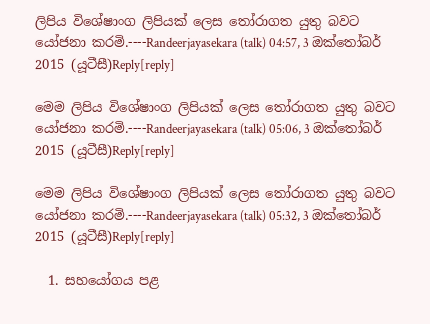ලිපිය විශේෂාංග ලිපියක් ලෙස තෝරාගත යුතු බවට යෝජනා කරමි.----Randeerjayasekara (talk) 04:57, 3 ඔක්තෝබර් 2015 (යූටීසී)Reply[reply]

මෙම ලිපිය විශේෂාංග ලිපියක් ලෙස තෝරාගත යුතු බවට යෝජනා කරමි.----Randeerjayasekara (talk) 05:06, 3 ඔක්තෝබර් 2015 (යූටීසී)Reply[reply]

මෙම ලිපිය විශේෂාංග ලිපියක් ලෙස තෝරාගත යුතු බවට යෝජනා කරමි.----Randeerjayasekara (talk) 05:32, 3 ඔක්තෝබර් 2015 (යූටීසී)Reply[reply]

  1. සහයෝගය පළ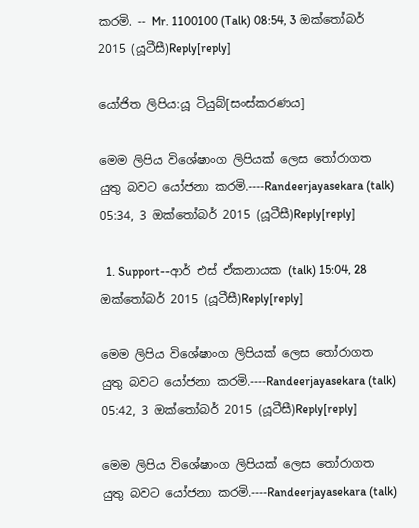කරමි. -- Mr. 1100100 (Talk) 08:54, 3 ඔක්තෝබර් 2015 (යූටීසී)Reply[reply]

යෝජිත ලිපිය:යූ ටියුබ්[සංස්කරණය]

මෙම ලිපිය විශේෂාංග ලිපියක් ලෙස තෝරාගත යුතු බවට යෝජනා කරමි.----Randeerjayasekara (talk) 05:34, 3 ඔක්තෝබර් 2015 (යූටීසී)Reply[reply]

  1. Support--ආර් එස් ඒකනායක (talk) 15:04, 28 ඔක්තෝබර් 2015 (යූටීසී)Reply[reply]

මෙම ලිපිය විශේෂාංග ලිපියක් ලෙස තෝරාගත යුතු බවට යෝජනා කරමි.----Randeerjayasekara (talk) 05:42, 3 ඔක්තෝබර් 2015 (යූටීසී)Reply[reply]

මෙම ලිපිය විශේෂාංග ලිපියක් ලෙස තෝරාගත යුතු බවට යෝජනා කරමි.----Randeerjayasekara (talk)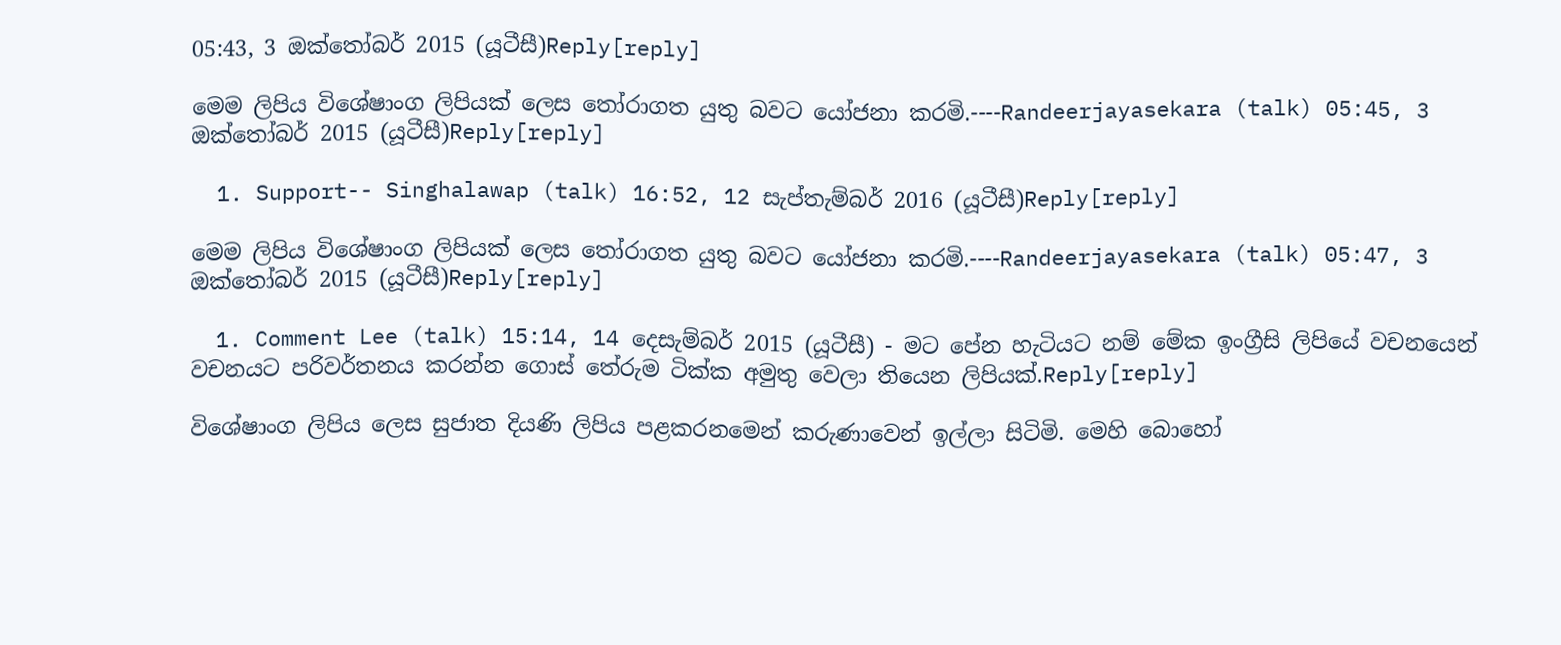05:43, 3 ඔක්තෝබර් 2015 (යූටීසී)Reply[reply]

මෙම ලිපිය විශේෂාංග ලිපියක් ලෙස තෝරාගත යුතු බවට යෝජනා කරමි.----Randeerjayasekara (talk) 05:45, 3 ඔක්තෝබර් 2015 (යූටීසී)Reply[reply]

  1. Support-- Singhalawap (talk) 16:52, 12 සැප්තැම්බර් 2016 (යූටීසී)Reply[reply]

මෙම ලිපිය විශේෂාංග ලිපියක් ලෙස තෝරාගත යුතු බවට යෝජනා කරමි.----Randeerjayasekara (talk) 05:47, 3 ඔක්තෝබර් 2015 (යූටීසී)Reply[reply]

  1. Comment Lee (talk) 15:14, 14 දෙසැම්බර් 2015 (යූටීසී) - මට පේන හැටියට නම් මේක ඉංග්‍රීසි ලිපියේ වචනයෙන් වචනයට පරිවර්තනය කරන්න ගොස් තේරුම ටික්ක අමුතු වෙලා තියෙන ලිපියක්.Reply[reply]

විශේෂාංග ලිපිය ලෙස සුජාත දියණි ලිපිය පළකරනමෙන් කරුණාවෙන් ඉල්ලා සිටිමි. මෙහි බොහෝ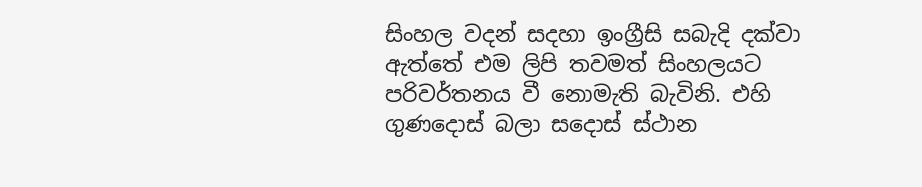සිංහල වදන් සදහා ඉංග්‍රීසි සබැදි දක්වා ඇත්තේ එම ලිපි තවමත් සිංහලයට පරිවර්තනය වී නොමැති බැවිනි. එහි ගුණදොස් බලා සදොස් ස්ථාන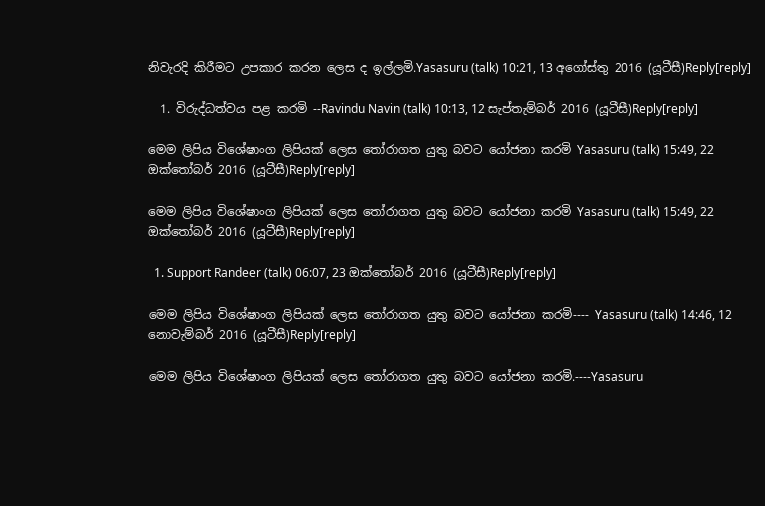නිවැරදි කිරීමට උපකාර කරන ලෙස ද ඉල්ලමි.Yasasuru (talk) 10:21, 13 අගෝස්තු 2016 (යූටීසී)Reply[reply]

  1. විරුද්ධත්වය පළ කරමි --Ravindu Navin (talk) 10:13, 12 සැප්තැම්බර් 2016 (යූටීසී)Reply[reply]

මෙම ලිපිය විශේෂාංග ලිපියක් ලෙස තෝරාගත යුතු බවට යෝජනා කරමි Yasasuru (talk) 15:49, 22 ඔක්තෝබර් 2016 (යූටීසී)Reply[reply]

මෙම ලිපිය විශේෂාංග ලිපියක් ලෙස තෝරාගත යුතු බවට යෝජනා කරමි Yasasuru (talk) 15:49, 22 ඔක්තෝබර් 2016 (යූටීසී)Reply[reply]

  1. Support Randeer (talk) 06:07, 23 ඔක්තෝබර් 2016 (යූටීසී)Reply[reply]

මෙම ලිපිය විශේෂාංග ලිපියක් ලෙස තෝරාගත යුතු බවට යෝජනා කරමි---- Yasasuru (talk) 14:46, 12 නොවැම්බර් 2016 (යූටීසී)Reply[reply]

මෙම ලිපිය විශේෂාංග ලිපියක් ලෙස තෝරාගත යුතු බවට යෝජනා කරමි.----Yasasuru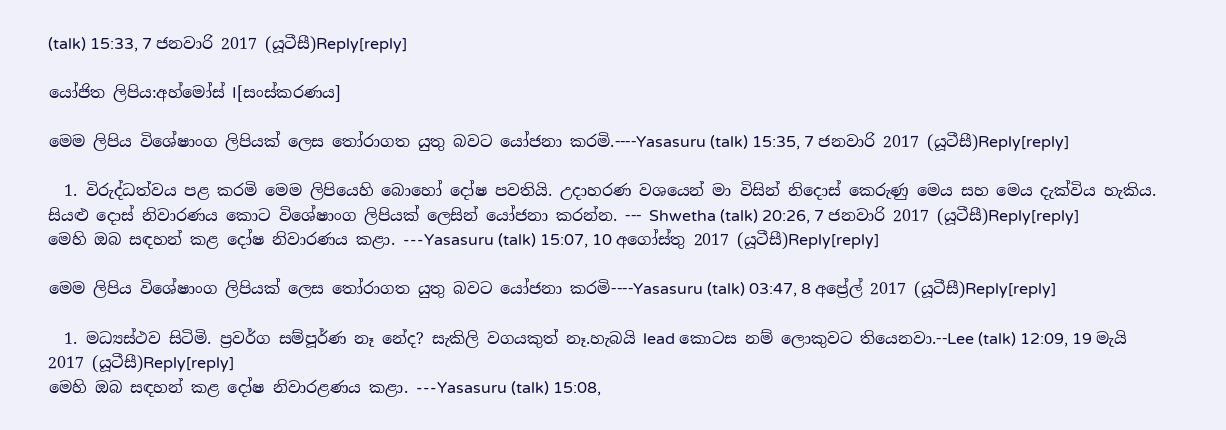(talk) 15:33, 7 ජනවාරි 2017 (යූටීසී)Reply[reply]

යෝජිත ලිපිය:අහ්මෝස් I[සංස්කරණය]

මෙම ලිපිය විශේෂාංග ලිපියක් ලෙස තෝරාගත යුතු බවට යෝජනා කරමි.----Yasasuru (talk) 15:35, 7 ජනවාරි 2017 (යූටීසී)Reply[reply]

  1. විරුද්ධත්වය පළ කරමි මෙම ලිපියෙහි බොහෝ දෝෂ පවතියි. උදාහරණ වශයෙන් මා විසින් නිදොස් කෙරුණු මෙය සහ මෙය දැක්විය හැකිය. සියළු දොස් නිවාරණය කොට විශේෂාංග ලිපියක් ලෙසින් යෝජනා කරන්න. --- Shwetha (talk) 20:26, 7 ජනවාරි 2017 (යූටීසී)Reply[reply]
මෙහි ඔබ සඳහන් කළ දෝෂ නිවාරණය කළා. ---Yasasuru (talk) 15:07, 10 අගෝස්තු 2017 (යූටීසී)Reply[reply]

මෙම ලිපිය විශේෂාංග ලිපියක් ලෙස තෝරාගත යුතු බවට යෝජනා කරමි----Yasasuru (talk) 03:47, 8 අප්‍රේල් 2017 (යූටීසී)Reply[reply]

  1. මධ්‍යස්ථව සිටිමි. ප්‍රවර්ග සම්පූර්ණ නෑ නේද? සැකිලි වගයකුත් නෑ.හැබයි lead කොටස නම් ලොකුවට තියෙනවා.--Lee (talk) 12:09, 19 මැයි 2017 (යූටීසී)Reply[reply]
මෙහි ඔබ සඳහන් කළ දෝෂ නිවාරළණය කළා. ---Yasasuru (talk) 15:08,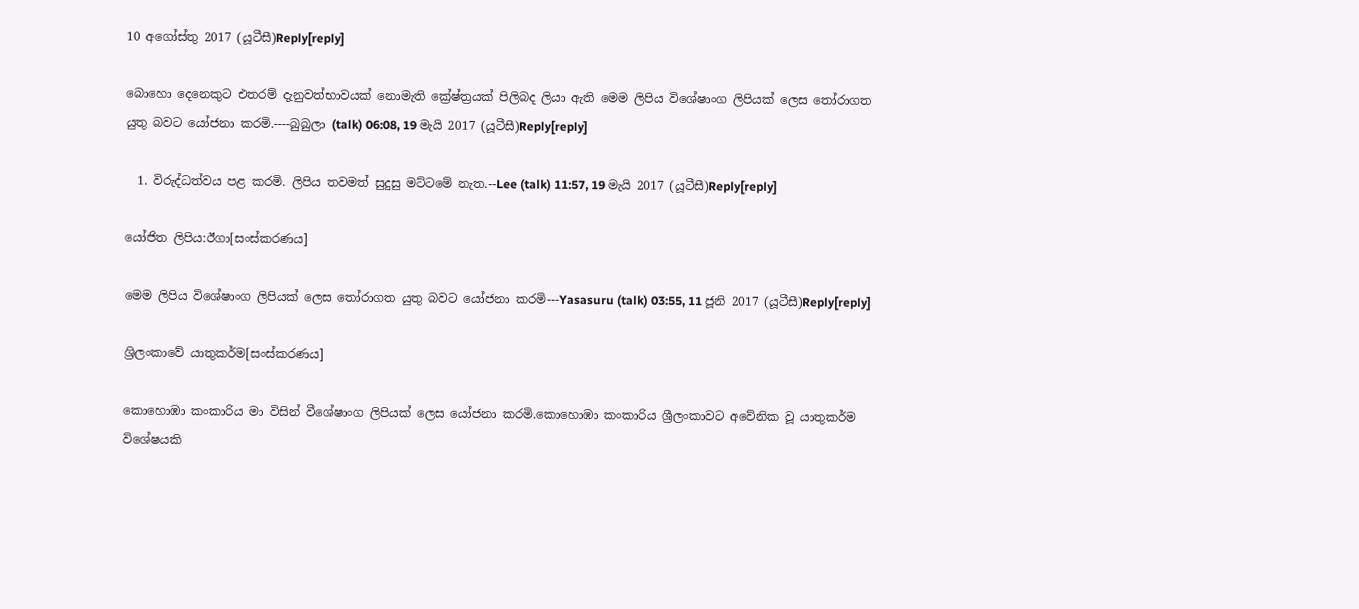10 අගෝස්තු 2017 (යූටීසී)Reply[reply]

බොහො දෙනෙකුට එතරම් දැනුවත්භාවයක් නොමැති ක්‍රේෂ්ත්‍රයක් පිලිබද ලියා ඇති මෙම ලිපිය විශේෂාංග ලිපියක් ලෙස තෝරාගත යුතු බවට යෝජනා කරමි.----බුබුලා (talk) 06:08, 19 මැයි 2017 (යූටීසී)Reply[reply]

  1. විරුද්ධත්වය පළ කරමි. ලිපිය තවමත් සුදුසු මට්ටමේ නැත.--Lee (talk) 11:57, 19 මැයි 2017 (යූටීසී)Reply[reply]

යෝජිත ලිපිය:ඊගා[සංස්කරණය]

මෙම ලිපිය විශේෂාංග ලිපියක් ලෙස තෝරාගත යුතු බවට යෝජනා කරමි---Yasasuru (talk) 03:55, 11 ජූනි 2017 (යූටීසී)Reply[reply]

ශ්‍රිලංකාවේ යාතුකර්ම[සංස්කරණය]

කොහොඹා කංකාරිය මා විසින් වීශේෂාංග ලිපියක් ලෙස යෝජනා කරමි.කොහොඹා කංකාරිය ශ්‍රීලංකාවට අවේනික වූ යාතුකර්ම විශේෂයකි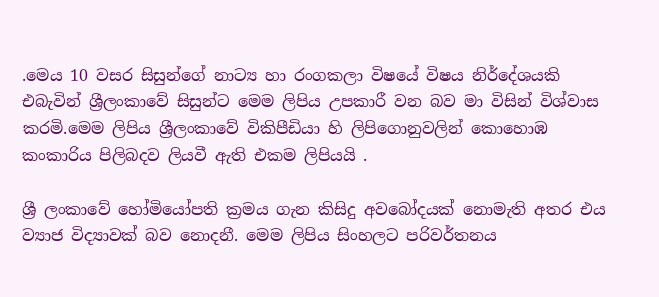.මෙය 10 වසර සිසුන්ගේ නාට්‍ය හා රංගකලා විෂයේ විෂය නිර්දේශයකි එබැවින් ශ්‍රීලංකාවේ සිසුන්ට මෙම ලිපිය උපකාරී වන බව මා විසින් විශ්වාස කරමි.මෙම ලිපිය ශ්‍රීලංකාවේ විකිපීඩියා හි ලිපිගොනුවලින් කොහොඹ කංකාරිය පිලිබදව ලියවී ඇති එකම ලිපියයි .

ශ්‍රී ලංකාවේ හෝමියෝපති ක්‍රමය ගැන කිසිදු අවබෝදයක් නොමැති අතර එය ව්‍යාජ විද්‍යාවක් බව නොදනී. මෙම ලිපිය සිංහලට පරිවර්තනය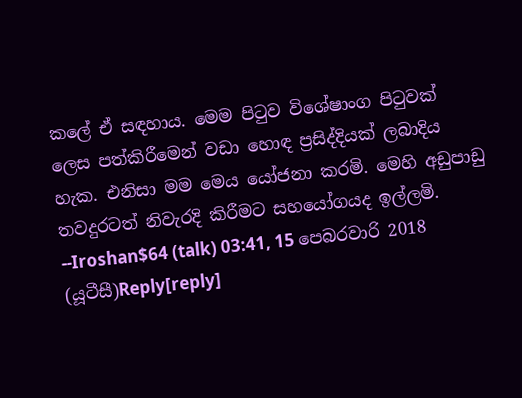කලේ ඒ සඳහාය. මෙම පිටුව විශේෂාංග පිටුවක් ලෙස පත්කිරීමෙන් වඩා හොඳ ප්‍රසිද්දියක් ලබාදිය හැක. එනිසා මම මෙය යෝජනා කරමි. මෙහි අඩුපාඩු තවදුරටත් නිවැරදි කිරීමට සහයෝගයද ඉල්ලමි. --Iroshan$64 (talk) 03:41, 15 පෙබරවාරි 2018 (යූටීසී)Reply[reply]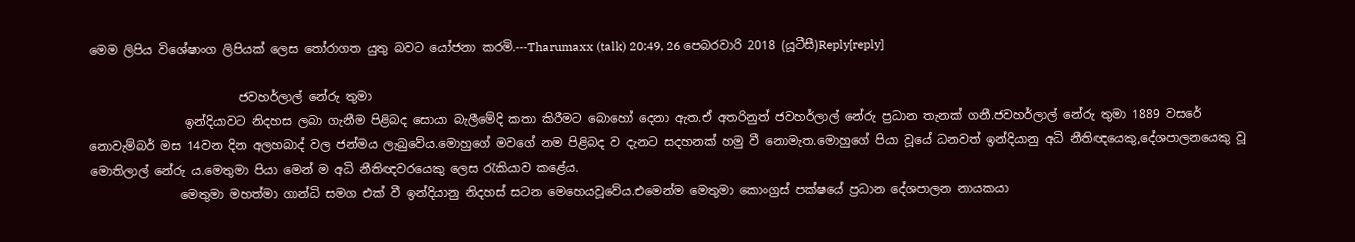මෙම ලිපිය විශේෂාංග ලිපියක් ලෙස තෝරාගත යුතු බවට යෝජනා කරමි.---Tharumaxx (talk) 20:49, 26 පෙබරවාරි 2018 (යූටීසී)Reply[reply]

                         ජවහර්ලාල් නේරු තුමා
                ඉන්දියාවට නිදහස ලබා ගැනීම පිළිබද සොයා බැලීමේදි කතා කිරීමට බොහෝ දෙනා ඇත.ඒ අතරිනුත් ජවහර්ලාල් නේරු ප්‍රධාන තැනක් ගනී.ජවහර්ලාල් නේරු තුමා 1889 වසරේ නොවැම්බර් මස 14වන දින අලහබාද් වල ජන්මය ලැබුවේය.මොහුගේ මවගේ නම පිළිබද ව දැනට සදහනක් හමු වී නොමැත.මොහුගේ පියා වූයේ ධනවත් ඉන්දියානු අධි නීතිඥයෙකු,දේශපාලනයෙකු වූ මොතිලාල් නේරු ය.මෙතුමා පියා මෙන් ම අධි නීතිඥවර‍යෙකු ලෙස රැකියාව කළේය.
               මෙතුමා මහත්මා ගාන්ධි සමග එක් වී ඉන්දියානු නිදහස් සටන මෙහෙයවූවේය.එමෙන්ම මෙතුමා කොංග්‍රස් පක්ෂයේ ප්‍රධාන දේශපාලන නායකයා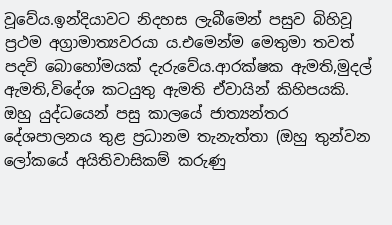වූවේය.ඉන්දියාවට නිදහස ලැබීමෙන් පසුව බිහිවූ ප්‍රථම අග්‍රාමාත්‍යවරයා ය.එමෙන්ම මෙතුමා තවත් පදවි බොහෝමයක් දැරුවේය.ආරක්ෂක ඇමති,මුදල් ඇමති,විදේශ කටයුතු ඇමති ඒවායින් කිහිපයකි. ඔහු යුද්ධයෙන් පසු කාලයේ ජාත්‍යන්තර දේශපාලනය තුළ ප්‍රධානම තැනැත්තා (ඔහු තුන්වන ලෝකයේ අයිතිවාසිකම් කරුණු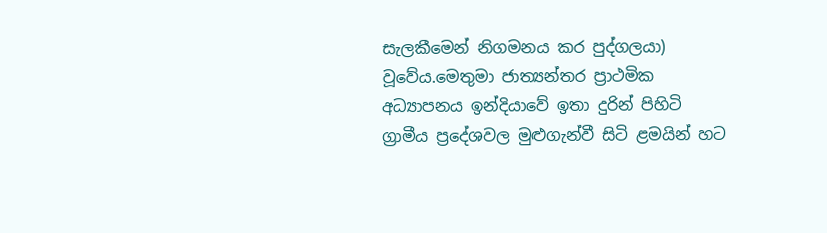සැලකීමෙන් නිගමනය කර පුද්ගලයා) වූවේය.මෙතුමා ජාත්‍යන්තර ප්‍රාථමික අධ්‍යාපනය ඉන්දියාවේ ඉතා දුරින් පිහිටි ග්‍රාමීය ප්‍රදේශවල මුළුගැන්වී සිටි ළමයින් හට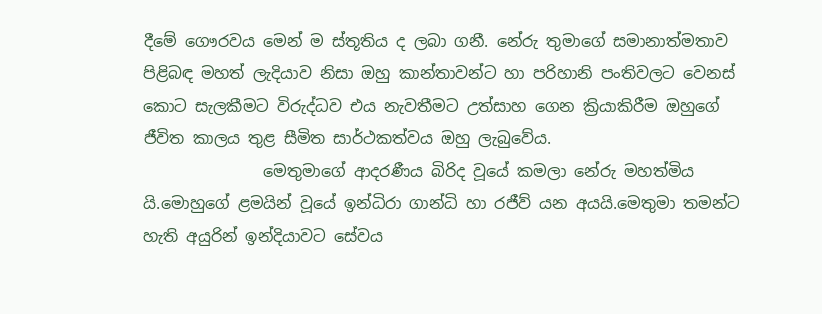දීමේ ගෞරවය මෙන් ම ස්තූතිය ද ලබා ගනී. නේරු තුමාගේ සමානාත්මතාව පිළිබඳ මහත් ලැදියාව නිසා ඔහු කාන්තාවන්ට හා පරිහානි පංතිවලට වෙනස් කොට සැලකීමට විරුද්ධව එය නැවතීමට උත්සාහ ගෙන ක්‍රියාකිරීම ඔහුගේ ජීවිත කාලය තුළ සීමිත සාර්ථකත්වය ඔහු ලැබුවේය.
               මෙතුමාගේ ආදරණීය බිරිද වූයේ කමලා නේරු මහත්මිය යි.මොහුගේ ළමයින් වූයේ ඉන්ධිරා ගාන්ධි හා රජීව් යන අයයි.මෙතුමා තමන්ට හැති අයුරින් ඉන්දියාවට සේවය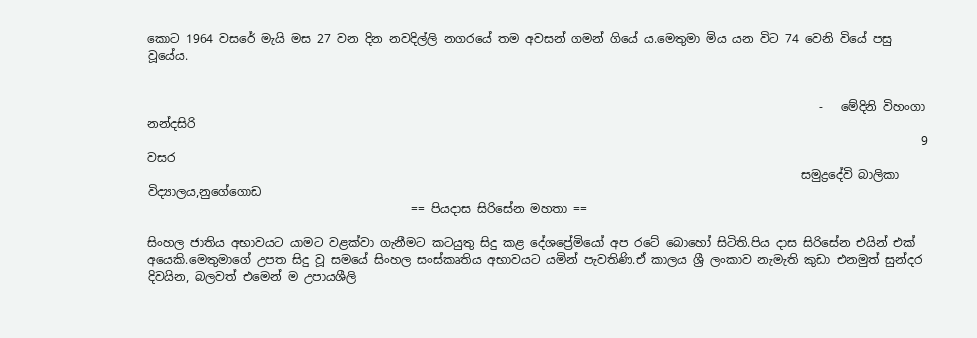කොට 1964 වසරේ මැයි මස 27 වන දින නවදිල්ලි නගරයේ තම අවසන් ගමන් ගියේ ය.මෙතුමා මිය යන විට 74 වෙනි වියේ පසු වූයේය.


                                                                                                                -   මේදිනි විහංගා නන්දසිරි
                                                                                                                                 9 වසර
                                                                                                             සමුද්‍රදේවි බාලිකා විද්‍යාලය,නුගේගොඩ
                                            == පියදාස සිරිසේන මහතා ==

සිංහල ජාතිය අභාවයට යාමට වළක්වා ගැනීමට කටයුතු සිදු කළ දේශප්‍රේමියෝ අප රටේ බොහෝ සිටිති.පිය දාස සිරිසේන එයින් එක් අයෙකි.මෙතුමාගේ උපත සිදු වූ සමයේ සිංහල සංස්කෘතිය අභාවයට යමින් පැවතිණි.ඒ කාලය ශ්‍රී ලංකාව නැමැති කුඩා එනමුත් සුන්දර දිවයින, බලවත් එමෙන් ම උපායශීලි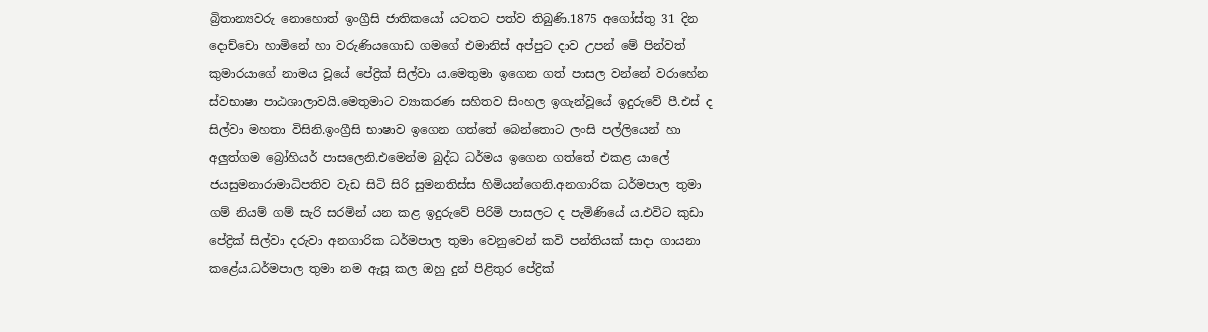බ්‍රිතාන්‍යවරු නොහොත් ඉංග්‍රීසි ජාතිකයෝ යටතට පත්ව තිබුණි.1875 අගෝස්තු 31 දින දොච්චො හාමිනේ හා වරුණියගොඩ ගමගේ එමානිස් අප්පුට දාව උපන් මේ පින්වත් කුමාරයාගේ නාමය වූයේ පේද්‍රික් සිල්වා ය.මෙතුමා ඉගෙන ගත් පාසල වන්නේ වරාහේන ස්වභාෂා පාඨශාලාවයි.මෙතුමාට ව්‍යාකරණ සහිතව සිංහල ඉගැන්වූයේ ඉදුරුවේ පී.එස් ද සිල්වා මහතා විසිනි.ඉංග්‍රීසි භාෂාව ඉගෙන ගත්තේ බෙන්තොට ලංසි පල්ලියෙන් හා අලුත්ගම බ්‍රෝහියර් පාසලෙනි.එමෙන්ම බුද්ධ ධර්මය ඉගෙන ගත්තේ එකළ යාලේ ජයසුමනාරාමාධිපතිව වැඩ සිටි සිරි සුමනතිස්ස හිමියන්ගෙනි.අනගාරික ධර්මපාල තුමා ගම් නියම් ගම් සැරි සරමින් යන කළ ඉදුරුවේ පිරිමි පාසලට ද පැමිණියේ ය.එවිට කුඩා පේද්‍රික් සිල්වා දරුවා අනගාරික ධර්මපාල තුමා වෙනුවෙන් කවි පන්තියක් සාදා ගායනා කළේය.ධර්මපාල තුමා නම ඇසූ කල ඔහු දුන් පිළිතුර පේද්‍රික්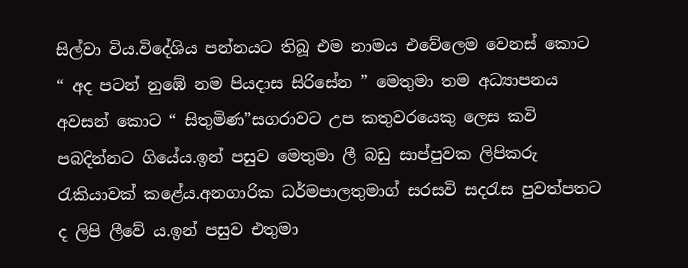සිල්වා විය.විදේශිය පන්නයට තිබූ එම නාමය එවේලෙම වෙනස් කොට “ අද පටන් නුඹේ නම පියදාස සිරිසේන ” මෙතුමා තම අධ්‍යාපනය අවසන් කොට “ සිතුමිණ”සගරාවට උප කතුවරයෙකු ලෙස කවි පබදින්නට ගියේය.ඉන් පසුව මෙතුමා ලී බඩු සාප්පුවක ලිපිකරු රැකියාවක් කළේය.අනගාරික ධර්මපාලතුමාග් සරසවි සදරැස පුවත්පතට ද ලිපි ලීවේ ය.ඉන් පසුව එතුමා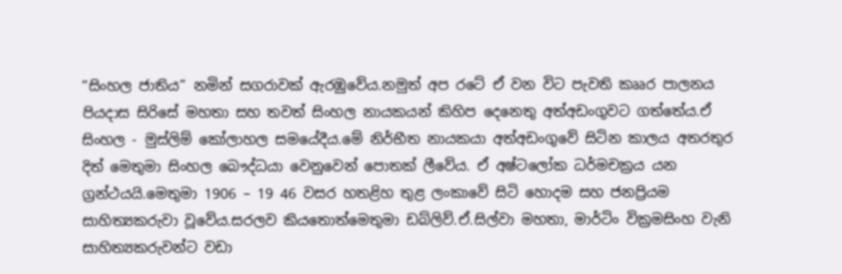“සිංහල ජාතිය” නමින් සගරාවක් ඇරඹුවේය.නමුත් අප රටේ ඒ වන විට පැවති කෲර පාලනය පියදාස සිරිසේ මහතා සහ තවත් සිංහල නායකයන් කිහිප දෙනෙතු අත්අඩංගුවට ගත්තේය.ඒ සිංහල - මුස්ලිම් කෝලාහල සම‍යේදීය.මේ නිර්භීත නායකයා අත්අඩංගුවේ සිටින කාලය අතරතුර දිත් මෙතුමා සිංහල බෞද්ධයා වෙනුවෙන් පොතක් ලීවේය. ඒ අෂ්ටලෝක ධර්මචක්‍රය යන ග්‍රන්ථයයි.මෙතුමා 1906 – 19 46 වසර හතළිහ තුළ ලංකාවේ සිටි හොදම සහ ජනප්‍රියම සාහිත්‍යකරුවා වූවේය.සරලව කියතොත්මෙතුමා ඩබ්ලිව්.ඒ.සිල්වා මහතා, මාර්ටිං වික්‍රමසිංහ වැනි සාහිත්‍යකරුවන්ට වඩා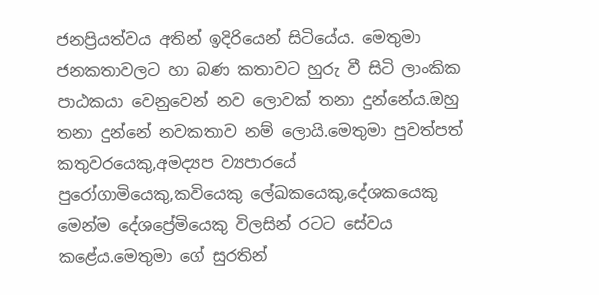ජනප්‍රියත්වය අතින් ඉදිරියෙන් සිටියේය. මෙතුමා ජනකතාවලට හා බණ කතාවට හුරු වී සිටි ලාංකික පාඨකයා වෙනුවෙන් නව ලොවක් තනා දුන්නේය.ඔහු තනා දුන්නේ නවකතාව නම් ලොයි.මෙතුමා පුවත්පත් කතුවරයෙකු,අමද්‍යප ව්‍යපාරයේ පුරෝගාමියෙකු,කවියෙකු ලේඛකයෙකු,දේශකයෙකු මෙන්ම දේශප්‍රේමියෙකු විලසින් රටට ‍සේවය කළේය.මෙතුමා ගේ සුරතින්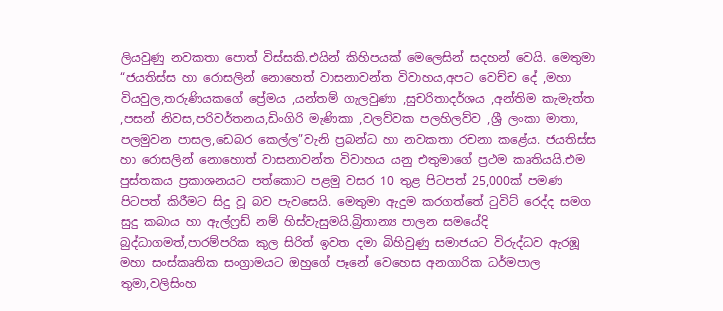ලියවුණු නවකතා පොත් විස්සකි.එයින් කිහිපයක් මෙලෙසින් සදහන් වෙයි. මෙතුමා “ජයතිස්ස හා රොසලින් නොහෙත් වාසනාවන්ත විවාහය,අපට වෙච්ච දේ ,මහා වියවුල,තරුණියකගේ ප්‍රේමය ,යන්තම් ගැලවුණා ,සුචරිතාදර්ශය ,අන්තිම කැමැත්ත ,පසන් නිවස,පරිවර්තනය,ඩිංගිරි මැණිකා ,වලව්වක පලහිලව්ව ,ශ්‍රී ලංකා මාතා, පලමුවන පාසල,ඩෙබර කෙල්ල”වැනි ප්‍රබන්ධ හා නවකතා රචනා කළේය. ජයතිස්ස හා රොසලින් නොහොත් වාසනාවන්ත විවාහය යනු එතුමාගේ ප්‍රථම කෘතියයි.එම පුස්තකය ප්‍රකාශනයට පත්කොට පළමු වසර 10 තුළ පිටපත් 25,000ක් පමණ පිටපත් කිරීමට සිදු වූ බව පැවසෙයි. මෙතුමා ඇදුම කරගත්තේ ටුවිට් රෙද්ද සමග සුදු කබාය හා ඇල්ෆ්‍රඩ් නම් හිස්වැසුමයි.බ්‍රිතාන්‍ය පාලන සමයේදි බුද්ධාගමත්,පාරම්පරික කුල සිරිත් ඉවත දමා බිහිවුණු සමාජයට විරුද්ධව ඇරඹූ මහා සංස්කෘතික සංග්‍රාමයට ඔහුගේ පෑනේ වෙහෙස අනගාරික ධර්මපාල තුමා,වලිසිංහ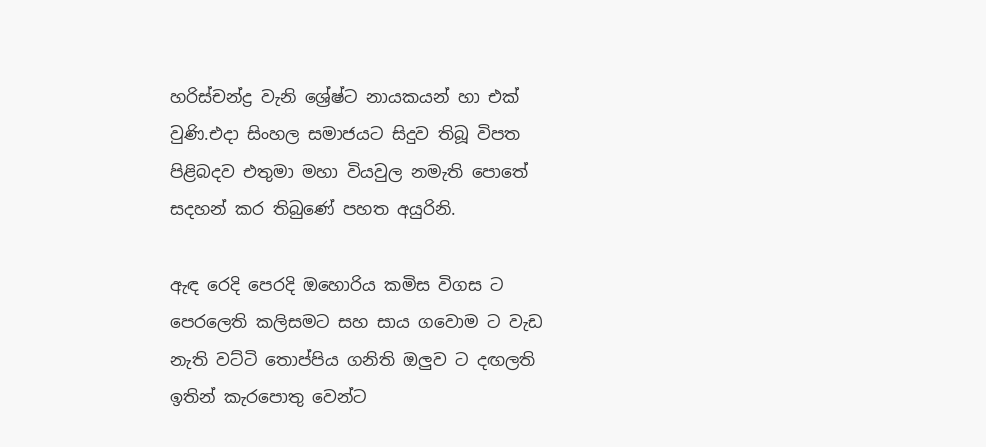හරිස්චන්ද්‍ර වැනි ශ්‍රේෂ්ට නායකයන් හා එක් වුණි.එදා සිංහල සමාජයට සිදුව තිබූ විපත පිළිබදව එතුමා මහා වියවුල නමැති පොතේ සදහන් කර තිබුණේ පහත අයුරිනි.

ඇඳ රෙදි පෙරදි ඔහොරිය කමිස විගස ට‍ පෙරලෙති කලිසමට සහ සාය ගවොම ට වැඩ නැති වට්ටි තොප්පිය ගනිති ඔලුව ට දඟලති ඉතින් කැරපොතු වෙන්ට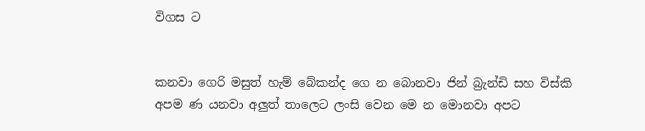විගස ට


කනවා ගෙරි මසුත් හැම් බේකන්ද ගෙ න බොනවා ජින් බ්‍රැන්ඩි සහ විස්කි අපම ණ යනවා අලුත් තාලෙට ලංසි වෙන මෙ න මොනවා අපට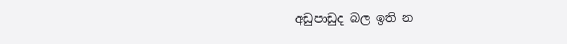අඩුපාඩුද බල ඉති න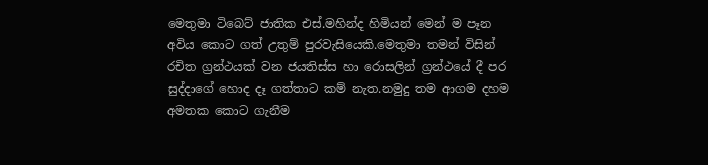මෙතුමා ටිබෙට් ජාතික එස්.මහින්ද හිමියන් මෙන් ම පෑන අවිය කොට ගත් උතුම් පුරවැසියෙකි.මෙතුමා තමන් විසින් රචිත ග්‍රන්ථයක් වන ජයතිස්ස හා රොසලින් ග්‍රන්ථයේ දී පර සුද්දාගේ හොද දෑ ගත්තාට කම් නැත.නමුදු තම ආගම දහම අමතක කොට ගැනීම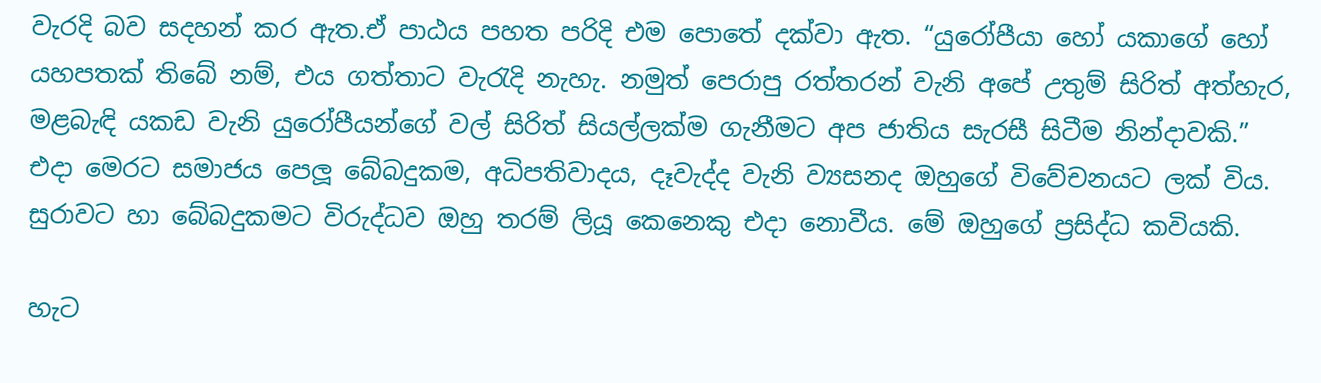වැරදි බව සදහන් කර ඇත.ඒ පාඨය පහත පරිදි එම පොතේ දක්වා ඇත. “යුරෝපීයා හෝ යකාගේ හෝ යහපතක් ති‍බේ නම්, එය ගත්තාට වැරැදි නැහැ. නමුත් පෙරාපු රත්තරන් වැනි අපේ උතුම් සිරිත් අත්හැර, මළබැඳි යකඩ වැනි යුරෝපීයන්ගේ වල් සිරිත් සියල්ලක්ම ගැනීමට අප ජාතිය සැරසී සිටීම නින්දාවකි.” එදා මෙරට සමාජය පෙලූ බේබදුකම, අධිපතිවාදය, දෑවැද්ද වැනි ව්‍යසනද ඔහුගේ විවේචනයට ලක් විය. සුරාවට හා බේබදුකමට විරුද්ධව ඔහු තරම් ලියූ කෙනෙකු එදා නොවීය. මේ ඔහුගේ ප්‍රසිද්ධ කවියකි.

හැට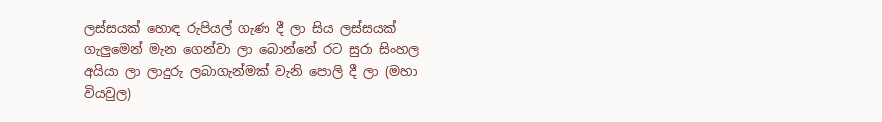ලස්සයක් හොඳ රුපියල් ගැණ දී ලා සිය ලස්සයක් ගැලුමෙන් මැන ගෙන්වා ලා බොන්නේ රට සුරා සිංහල අයියා ලා ලාදුරු ලබාගැන්මක් වැනි පොලි දී ලා (මහා වියවුල)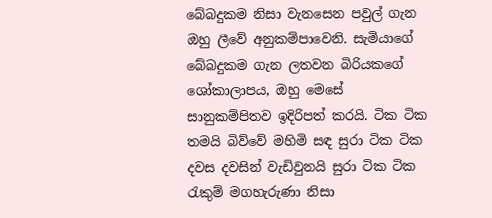බේබදුකම නිසා වැනසෙන පවුල් ගැන ඔහු ලීවේ අනුකම්පාවෙනි. සැමියාගේ බේබදුකම ගැන ලතවන බිරියකගේ ශෝකාලාපය, ඔහු මෙසේ සානුකම්පිතව ඉදිරිපත් කරයි. ටික ටික තමයි බිව්වේ මහිමි සඳ සුරා ටික ටික දවස දවසින් වැඩිවුනයි සුරා ටික ටික රැකුම් මගහැරුණා නිසා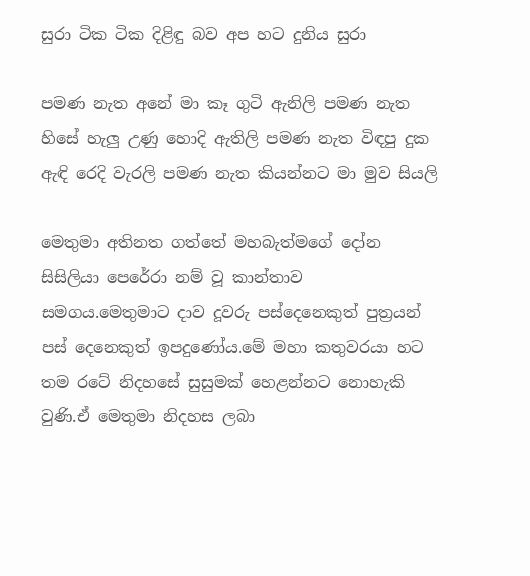සුරා ටික ටික දිළිඳු බව අප හට දුනිය සුරා

පමණ නැත අනේ මා කෑ ගුටි ඇනිලි පමණ නැත හිසේ හැලු උණු හොදි ඇතිලි පමණ නැත විඳපු දුක ඇඳි රෙදි වැරලි පමණ නැත කියන්නට මා මුව සියලි

මෙතුමා අතිනත ගත්තේ මහබැත්මගේ දෝන සිසිලියා පෙරේරා නම් වූ කාන්තාව සමගය.මෙතුමාට දාව දූවරු පස්දෙනෙකුත් පුත්‍රයන් පස් දෙනෙකුත් ඉපදුණෝය.මේ මහා කතුවරයා හට තම රටේ නිදහසේ සුසුමක් හෙළන්නට නොහැකි වුණි.ඒ මෙතුමා නිදහස ලබා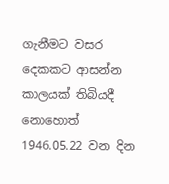ගැනීමට වසර දෙකකට ආසන්න කාලයක් තිබියදී නොහොත් 1946.05.22 වන දින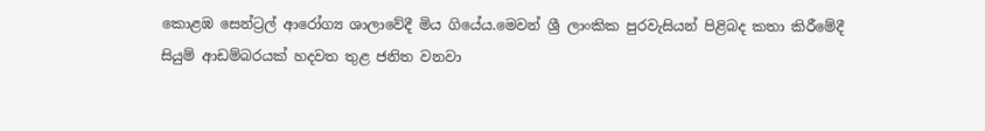කොළඹ සෙන්ට්‍රල් ආරෝග්‍ය ශාලාවේදී මිය ගියේය.මෙවන් ශ්‍රී ලාංකික පුරවැසියන් පිළිබද කතා කිරීමේදී සියුම් ආඩම්බරයක් හදවත තුළ ජනිත වනවා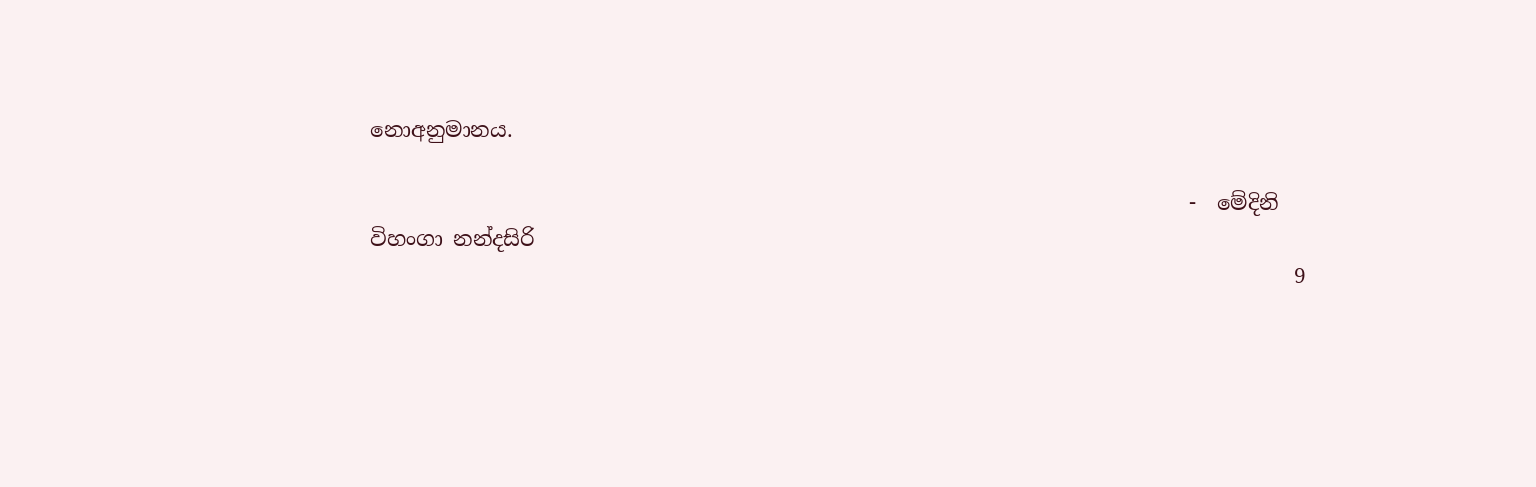නොඅනුමානය.

                                                                              -  මේදිනි විහංගා නන්දසිරි
                                                                                        9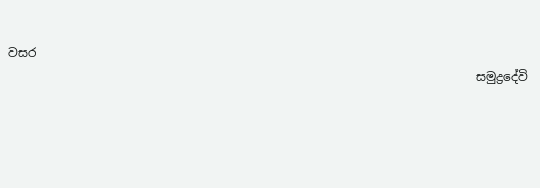වසර
                                                                              සමුද්‍රදේවි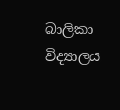බාලිකා විද්‍යාලය